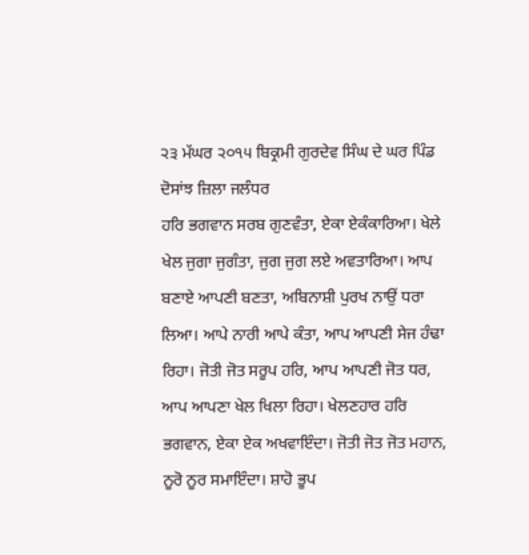੨੩ ਮੱਘਰ ੨੦੧੫ ਬਿਕ੍ਰਮੀ ਗੁਰਦੇਵ ਸਿੰਘ ਦੇ ਘਰ ਪਿੰਡ ਦੋਸਾਂਝ ਜ਼ਿਲਾ ਜਲੰਧਰ
ਹਰਿ ਭਗਵਾਨ ਸਰਬ ਗੁਣਵੰਤਾ, ਏਕਾ ਏਕੰਕਾਰਿਆ। ਖੇਲੇ ਖੇਲ ਜੁਗਾ ਜੁਗੰਤਾ, ਜੁਗ ਜੁਗ ਲਏ ਅਵਤਾਰਿਆ। ਆਪ ਬਣਾਏ ਆਪਣੀ ਬਣਤਾ, ਅਬਿਨਾਸ਼ੀ ਪੁਰਖ ਨਾਉਂ ਧਰਾ ਲਿਆ। ਆਪੇ ਨਾਰੀ ਆਪੇ ਕੰਤਾ, ਆਪ ਆਪਣੀ ਸੇਜ ਹੰਢਾ ਰਿਹਾ। ਜੋਤੀ ਜੋਤ ਸਰੂਪ ਹਰਿ, ਆਪ ਆਪਣੀ ਜੋਤ ਧਰ, ਆਪ ਆਪਣਾ ਖੇਲ ਖਿਲਾ ਰਿਹਾ। ਖੇਲਣਹਾਰ ਹਰਿ ਭਗਵਾਨ, ਏਕਾ ਏਕ ਅਖਵਾਇੰਦਾ। ਜੋਤੀ ਜੋਤ ਜੋਤ ਮਹਾਨ, ਨੂਰੋ ਨੂਰ ਸਮਾਇੰਦਾ। ਸ਼ਾਹੋ ਭੂਪ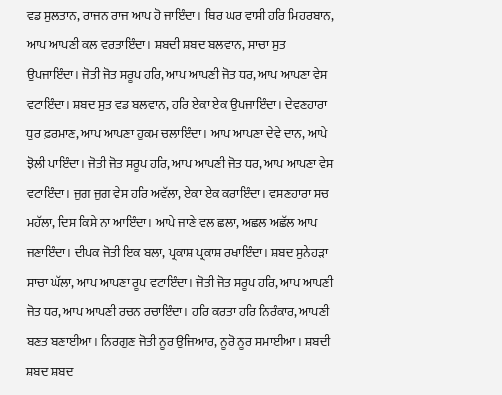ਵਡ ਸੁਲਤਾਨ, ਰਾਜਨ ਰਾਜ ਆਪ ਹੋ ਜਾਇੰਦਾ। ਥਿਰ ਘਰ ਵਾਸੀ ਹਰਿ ਮਿਹਰਬਾਨ, ਆਪ ਆਪਣੀ ਕਲ ਵਰਤਾਇੰਦਾ। ਸ਼ਬਦੀ ਸ਼ਬਦ ਬਲਵਾਨ, ਸਾਚਾ ਸੁਤ ਉਪਜਾਇੰਦਾ। ਜੋਤੀ ਜੋਤ ਸਰੂਪ ਹਰਿ, ਆਪ ਆਪਣੀ ਜੋਤ ਧਰ, ਆਪ ਆਪਣਾ ਵੇਸ ਵਟਾਇੰਦਾ। ਸ਼ਬਦ ਸੁਤ ਵਡ ਬਲਵਾਨ, ਹਰਿ ਏਕਾ ਏਕ ਉਪਜਾਇੰਦਾ। ਦੇਵਣਹਾਰਾ ਧੁਰ ਫ਼ਰਮਾਣ, ਆਪ ਆਪਣਾ ਹੁਕਮ ਚਲਾਇੰਦਾ। ਆਪ ਆਪਣਾ ਦੇਵੇ ਦਾਨ, ਆਪੇ ਝੋਲੀ ਪਾਇੰਦਾ। ਜੋਤੀ ਜੋਤ ਸਰੂਪ ਹਰਿ, ਆਪ ਆਪਣੀ ਜੋਤ ਧਰ, ਆਪ ਆਪਣਾ ਵੇਸ ਵਟਾਇੰਦਾ। ਜੁਗ ਜੁਗ ਵੇਸ ਹਰਿ ਅਵੱਲਾ, ਏਕਾ ਏਕ ਕਰਾਇੰਦਾ। ਵਸਣਹਾਰਾ ਸਚ ਮਹੱਲਾ, ਦਿਸ ਕਿਸੇ ਨਾ ਆਇੰਦਾ। ਆਪੇ ਜਾਣੇ ਵਲ ਛਲਾ, ਅਛਲ ਅਛੱਲ ਆਪ ਜਣਾਇੰਦਾ। ਦੀਪਕ ਜੋਤੀ ਇਕ ਬਲਾ, ਪ੍ਰਕਾਸ਼ ਪ੍ਰਕਾਸ਼ ਰਖਾਇੰਦਾ। ਸ਼ਬਦ ਸੁਨੇਹੜਾ ਸਾਚਾ ਘੱਲਾ, ਆਪ ਆਪਣਾ ਰੂਪ ਵਟਾਇੰਦਾ। ਜੋਤੀ ਜੋਤ ਸਰੂਪ ਹਰਿ, ਆਪ ਆਪਣੀ ਜੋਤ ਧਰ, ਆਪ ਆਪਣੀ ਰਚਨ ਰਚਾਇੰਦਾ। ਹਰਿ ਕਰਤਾ ਹਰਿ ਨਿਰੰਕਾਰ, ਆਪਣੀ ਬਣਤ ਬਣਾਈਆ। ਨਿਰਗੁਣ ਜੋਤੀ ਨੂਰ ਉਜਿਆਰ, ਨੂਰੋ ਨੂਰ ਸਮਾਈਆ। ਸ਼ਬਦੀ ਸ਼ਬਦ ਸ਼ਬਦ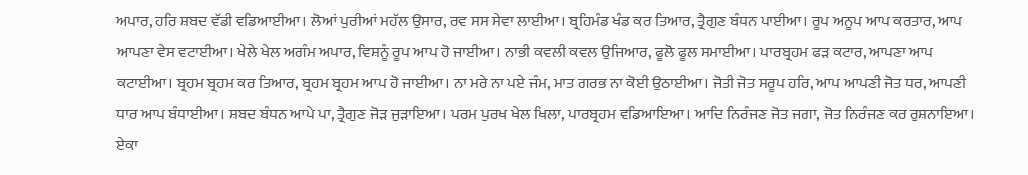ਅਪਾਰ, ਹਰਿ ਸ਼ਬਦ ਵੱਡੀ ਵਡਿਆਈਆ। ਲੋਆਂ ਪੁਰੀਆਂ ਮਹੱਲ ਉਸਾਰ, ਰਵ ਸਸ ਸੇਵਾ ਲਾਈਆ। ਬ੍ਰਹਿਮੰਡ ਖੰਡ ਕਰ ਤਿਆਰ, ਤ੍ਰੈਗੁਣ ਬੰਧਨ ਪਾਈਆ। ਰੂਪ ਅਨੂਪ ਆਪ ਕਰਤਾਰ, ਆਪ ਆਪਣਾ ਵੇਸ ਵਟਾਈਆ। ਖੇਲੇ ਖੇਲ ਅਗੰਮ ਅਪਾਰ, ਵਿਸ਼ਨੂੰ ਰੂਪ ਆਪ ਹੋ ਜਾਈਆ। ਨਾਭੀ ਕਵਲੀ ਕਵਲ ਉਜਿਆਰ, ਫੂਲੋ ਫੂਲ ਸਮਾਈਆ। ਪਾਰਬ੍ਰਹਮ ਫੜ ਕਟਾਰ, ਆਪਣਾ ਆਪ ਕਟਾਈਆ। ਬ੍ਰਹਮ ਬ੍ਰਹਮ ਕਰ ਤਿਆਰ, ਬ੍ਰਹਮ ਬ੍ਰਹਮ ਆਪ ਹੋ ਜਾਈਆ। ਨਾ ਮਰੇ ਨਾ ਪਏ ਜੰਮ, ਮਾਤ ਗਰਭ ਨਾ ਕੋਈ ਉਠਾਈਆ। ਜੋਤੀ ਜੋਤ ਸਰੂਪ ਹਰਿ, ਆਪ ਆਪਣੀ ਜੋਤ ਧਰ, ਆਪਣੀ ਧਾਰ ਆਪ ਬੰਧਾਈਆ। ਸ਼ਬਦ ਬੰਧਨ ਆਪੇ ਪਾ, ਤ੍ਰੈਗੁਣ ਜੋੜ ਜੁੜਾਇਆ। ਪਰਮ ਪੁਰਖ ਖੇਲ ਖਿਲਾ, ਪਾਰਬ੍ਰਹਮ ਵਡਿਆਇਆ। ਆਦਿ ਨਿਰੰਜਣ ਜੋਤ ਜਗਾ, ਜੋਤ ਨਿਰੰਜਣ ਕਰ ਰੁਸ਼ਨਾਇਆ। ਏਕਾ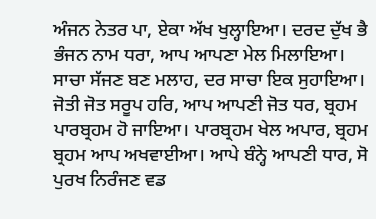ਅੰਜਨ ਨੇਤਰ ਪਾ, ਏਕਾ ਅੱਖ ਖੁਲ੍ਹਾਇਆ। ਦਰਦ ਦੁੱਖ ਭੈ ਭੰਜਨ ਨਾਮ ਧਰਾ, ਆਪ ਆਪਣਾ ਮੇਲ ਮਿਲਾਇਆ। ਸਾਚਾ ਸੱਜਣ ਬਣ ਮਲਾਹ, ਦਰ ਸਾਚਾ ਇਕ ਸੁਹਾਇਆ। ਜੋਤੀ ਜੋਤ ਸਰੂਪ ਹਰਿ, ਆਪ ਆਪਣੀ ਜੋਤ ਧਰ, ਬ੍ਰਹਮ ਪਾਰਬ੍ਰਹਮ ਹੋ ਜਾਇਆ। ਪਾਰਬ੍ਰਹਮ ਖੇਲ ਅਪਾਰ, ਬ੍ਰਹਮ ਬ੍ਰਹਮ ਆਪ ਅਖਵਾਈਆ। ਆਪੇ ਬੰਨ੍ਹੇ ਆਪਣੀ ਧਾਰ, ਸੋ ਪੁਰਖ ਨਿਰੰਜਣ ਵਡ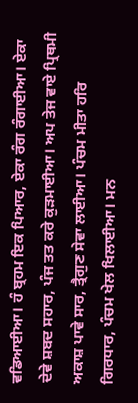ਵਡਿਆਈਆ। ਹੰ ਬ੍ਰਹਮ ਇਕ ਪਿਆਰ, ਏਕਾ ਰੰਗ ਰੰਗਾਈਆ। ਏਕਾ ਦੇਵੇ ਸ਼ਬਦ ਸਹਾਰ, ਪੰਜ ਤਤ ਕਰੇ ਕੁੜਮਾਈਆ। ਅਪ ਤੇਜ ਵਾਏ ਪ੍ਰਿਥਮੀ ਅਕਾਸ਼ ਪਾਵੇ ਸਾਰ, ਤ੍ਰੈਗੁਣ ਸੇਵਾ ਲਾਈਆ। ਪੰਚਮ ਮੀਤਾ ਹਰਿ ਗਿਰਧਾਰ, ਪੰਚਮ ਖੇਲ ਖਿਲਾਈਆ। ਮਨ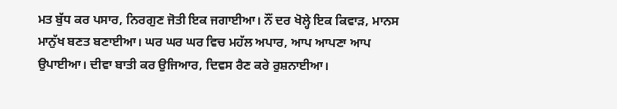ਮਤ ਬੁੱਧ ਕਰ ਪਸਾਰ, ਨਿਰਗੁਣ ਜੋਤੀ ਇਕ ਜਗਾਈਆ। ਨੌਂ ਦਰ ਖੋਲ੍ਹੇ ਇਕ ਕਿਵਾੜ, ਮਾਨਸ ਮਾਨੁੱਖ ਬਣਤ ਬਣਾਈਆ। ਘਰ ਘਰ ਘਰ ਵਿਚ ਮਹੱਲ ਅਪਾਰ, ਆਪ ਆਪਣਾ ਆਪ ਉਪਾਈਆ। ਦੀਵਾ ਬਾਤੀ ਕਰ ਉਜਿਆਰ, ਦਿਵਸ ਰੈਣ ਕਰੇ ਰੁਸ਼ਨਾਈਆ।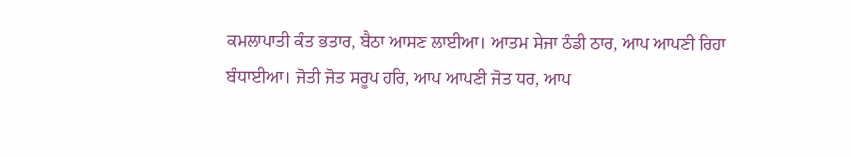ਕਮਲਾਪਾਤੀ ਕੰਤ ਭਤਾਰ, ਬੈਠਾ ਆਸਣ ਲਾਈਆ। ਆਤਮ ਸੇਜਾ ਠੰਡੀ ਠਾਰ, ਆਪ ਆਪਣੀ ਰਿਹਾ ਬੰਧਾਈਆ। ਜੋਤੀ ਜੋਤ ਸਰੂਪ ਹਰਿ, ਆਪ ਆਪਣੀ ਜੋਤ ਧਰ, ਆਪ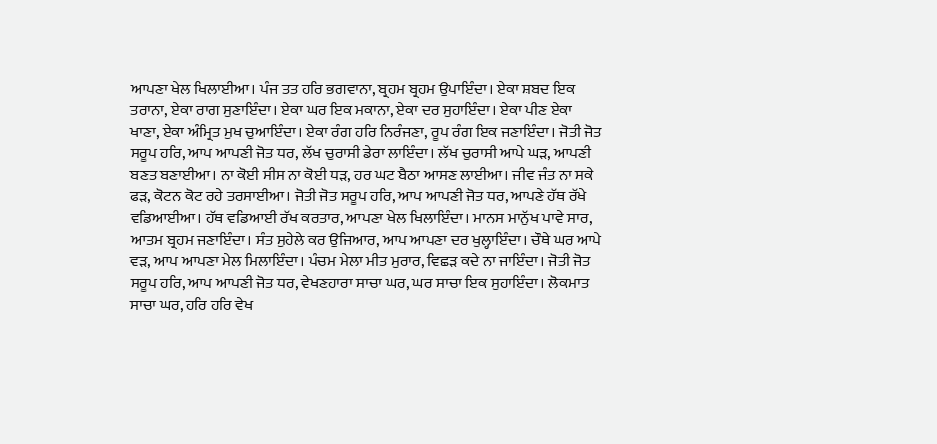ਆਪਣਾ ਖੇਲ ਖਿਲਾਈਆ। ਪੰਜ ਤਤ ਹਰਿ ਭਗਵਾਨਾ, ਬ੍ਰਹਮ ਬ੍ਰਹਮ ਉਪਾਇੰਦਾ। ਏਕਾ ਸ਼ਬਦ ਇਕ ਤਰਾਨਾ, ਏਕਾ ਰਾਗ ਸੁਣਾਇੰਦਾ। ਏਕਾ ਘਰ ਇਕ ਮਕਾਨਾ, ਏਕਾ ਦਰ ਸੁਹਾਇੰਦਾ। ਏਕਾ ਪੀਣ ਏਕਾ ਖਾਣਾ, ਏਕਾ ਅੰਮ੍ਰਿਤ ਮੁਖ ਚੁਆਇੰਦਾ। ਏਕਾ ਰੰਗ ਹਰਿ ਨਿਰੰਜਣਾ, ਰੂਪ ਰੰਗ ਇਕ ਜਣਾਇੰਦਾ। ਜੋਤੀ ਜੋਤ ਸਰੂਪ ਹਰਿ, ਆਪ ਆਪਣੀ ਜੋਤ ਧਰ, ਲੱਖ ਚੁਰਾਸੀ ਡੇਰਾ ਲਾਇੰਦਾ। ਲੱਖ ਚੁਰਾਸੀ ਆਪੇ ਘੜ, ਆਪਣੀ ਬਣਤ ਬਣਾਈਆ। ਨਾ ਕੋਈ ਸੀਸ ਨਾ ਕੋਈ ਧੜ, ਹਰ ਘਟ ਬੈਠਾ ਆਸਣ ਲਾਈਆ। ਜੀਵ ਜੰਤ ਨਾ ਸਕੇ ਫੜ, ਕੋਟਨ ਕੋਟ ਰਹੇ ਤਰਸਾਈਆ। ਜੋਤੀ ਜੋਤ ਸਰੂਪ ਹਰਿ, ਆਪ ਆਪਣੀ ਜੋਤ ਧਰ, ਆਪਣੇ ਹੱਥ ਰੱਖੇ ਵਡਿਆਈਆ। ਹੱਥ ਵਡਿਆਈ ਰੱਖ ਕਰਤਾਰ, ਆਪਣਾ ਖੇਲ ਖਿਲਾਇੰਦਾ। ਮਾਨਸ ਮਾਨੁੱਖ ਪਾਵੇ ਸਾਰ, ਆਤਮ ਬ੍ਰਹਮ ਜਣਾਇੰਦਾ। ਸੰਤ ਸੁਹੇਲੇ ਕਰ ਉਜਿਆਰ, ਆਪ ਆਪਣਾ ਦਰ ਖੁਲ੍ਹਾਇੰਦਾ। ਚੌਥੇ ਘਰ ਆਪੇ ਵੜ, ਆਪ ਆਪਣਾ ਮੇਲ ਮਿਲਾਇੰਦਾ। ਪੰਚਮ ਮੇਲਾ ਮੀਤ ਮੁਰਾਰ, ਵਿਛੜ ਕਦੇ ਨਾ ਜਾਇੰਦਾ। ਜੋਤੀ ਜੋਤ ਸਰੂਪ ਹਰਿ, ਆਪ ਆਪਣੀ ਜੋਤ ਧਰ, ਵੇਖਣਹਾਰਾ ਸਾਚਾ ਘਰ, ਘਰ ਸਾਚਾ ਇਕ ਸੁਹਾਇੰਦਾ। ਲੋਕਮਾਤ ਸਾਚਾ ਘਰ, ਹਰਿ ਹਰਿ ਵੇਖ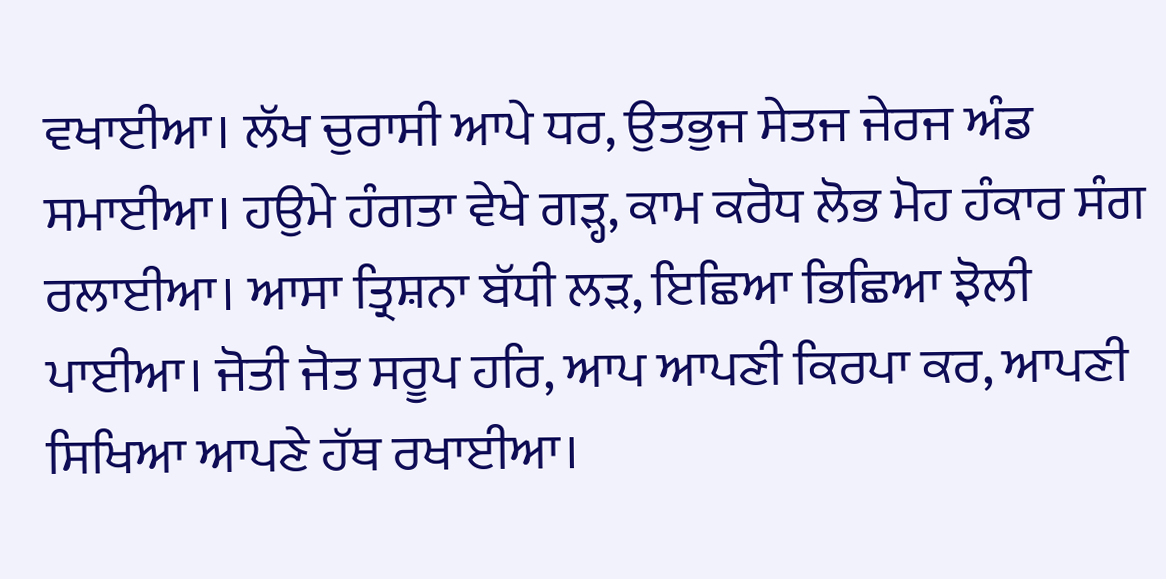ਵਖਾਈਆ। ਲੱਖ ਚੁਰਾਸੀ ਆਪੇ ਧਰ, ਉਤਭੁਜ ਸੇਤਜ ਜੇਰਜ ਅੰਡ ਸਮਾਈਆ। ਹਉਮੇ ਹੰਗਤਾ ਵੇਖੇ ਗੜ੍ਹ, ਕਾਮ ਕਰੋਧ ਲੋਭ ਮੋਹ ਹੰਕਾਰ ਸੰਗ ਰਲਾਈਆ। ਆਸਾ ਤ੍ਰਿਸ਼ਨਾ ਬੱਧੀ ਲੜ, ਇਛਿਆ ਭਿਛਿਆ ਝੋਲੀ ਪਾਈਆ। ਜੋਤੀ ਜੋਤ ਸਰੂਪ ਹਰਿ, ਆਪ ਆਪਣੀ ਕਿਰਪਾ ਕਰ, ਆਪਣੀ ਸਿਖਿਆ ਆਪਣੇ ਹੱਥ ਰਖਾਈਆ।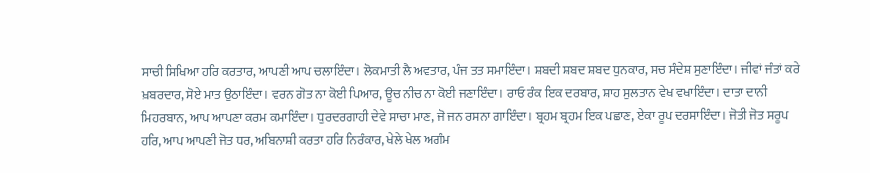ਸਾਚੀ ਸਿਖਿਆ ਹਰਿ ਕਰਤਾਰ, ਆਪਣੀ ਆਪ ਚਲਾਇੰਦਾ। ਲੋਕਮਾਤੀ ਲੈ ਅਵਤਾਰ, ਪੰਜ ਤਤ ਸਮਾਇੰਦਾ। ਸ਼ਬਦੀ ਸ਼ਬਦ ਸ਼ਬਦ ਧੁਨਕਾਰ, ਸਚ ਸੰਦੇਸ਼ ਸੁਣਾਇੰਦਾ। ਜੀਵਾਂ ਜੰਤਾਂ ਕਰੇ ਖ਼ਬਰਦਾਰ, ਸੋਏ ਮਾਤ ਉਠਾਇੰਦਾ। ਵਰਨ ਗੋਤ ਨਾ ਕੋਈ ਪਿਆਰ, ਊਚ ਨੀਚ ਨਾ ਕੋਈ ਜਣਾਇੰਦਾ। ਰਾਓ ਰੰਕ ਇਕ ਦਰਬਾਰ, ਸ਼ਾਹ ਸੁਲਤਾਨ ਵੇਖ ਵਖਾਇੰਦਾ। ਦਾਤਾ ਦਾਨੀ ਮਿਹਰਬਾਨ, ਆਪ ਆਪਣਾ ਕਰਮ ਕਮਾਇੰਦਾ। ਧੁਰਦਰਗਾਹੀ ਦੇਵੇ ਸਾਚਾ ਮਾਣ, ਜੋ ਜਨ ਰਸਨਾ ਗਾਇੰਦਾ। ਬ੍ਰਹਮ ਬ੍ਰਹਮ ਇਕ ਪਛਾਣ, ਏਕਾ ਰੂਪ ਦਰਸਾਇੰਦਾ। ਜੋਤੀ ਜੋਤ ਸਰੂਪ ਹਰਿ, ਆਪ ਆਪਣੀ ਜੋਤ ਧਰ, ਅਬਿਨਾਸ਼ੀ ਕਰਤਾ ਹਰਿ ਨਿਰੰਕਾਰ, ਖੇਲੇ ਖੇਲ ਅਗੰਮ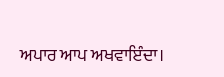ਅਪਾਰ ਆਪ ਅਖਵਾਇੰਦਾ।